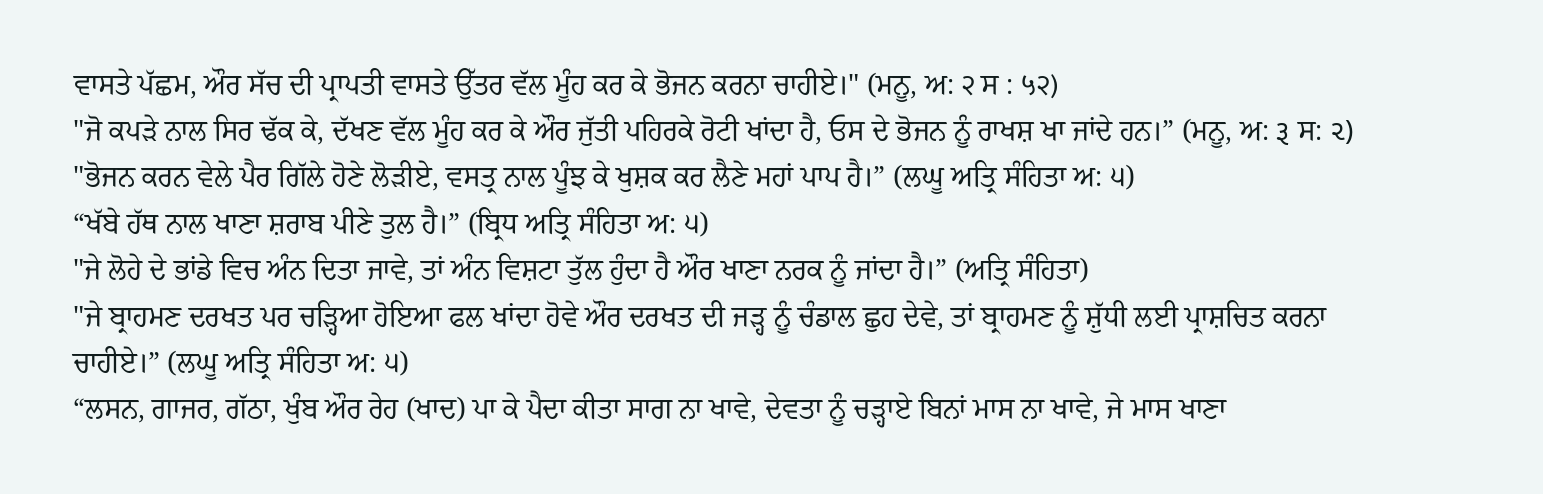ਵਾਸਤੇ ਪੱਛਮ, ਔਰ ਸੱਚ ਦੀ ਪ੍ਰਾਪਤੀ ਵਾਸਤੇ ਉੱਤਰ ਵੱਲ ਮੂੰਹ ਕਰ ਕੇ ਭੋਜਨ ਕਰਨਾ ਚਾਹੀਏ।" (ਮਨੂ, ਅ: २ ਸ : ५२)
"ਜੋ ਕਪੜੇ ਨਾਲ ਸਿਰ ਢੱਕ ਕੇ, ਦੱਖਣ ਵੱਲ ਮੂੰਹ ਕਰ ਕੇ ਔਰ ਜੁੱਤੀ ਪਹਿਰਕੇ ਰੋਟੀ ਖਾਂਦਾ ਹੈ, ਓਸ ਦੇ ਭੋਜਨ ਨੂੰ ਰਾਖਸ਼ ਖਾ ਜਾਂਦੇ ਹਨ।” (ਮਨੂ, ਅ: રૂ ਸ: ૨)
"ਭੋਜਨ ਕਰਨ ਵੇਲੇ ਪੈਰ ਗਿੱਲੇ ਹੋਣੇ ਲੋੜੀਏ, ਵਸਤ੍ਰ ਨਾਲ ਪੂੰਝ ਕੇ ਖੁਸ਼ਕ ਕਰ ਲੈਣੇ ਮਹਾਂ ਪਾਪ ਹੈ।” (ਲਘੂ ਅਤ੍ਰਿ ਸੰਹਿਤਾ ਅ: ੫)
“ਖੱਬੇ ਹੱਥ ਨਾਲ ਖਾਣਾ ਸ਼ਰਾਬ ਪੀਣੇ ਤੁਲ ਹੈ।” (ਬ੍ਰਿਧ ਅਤ੍ਰਿ ਸੰਹਿਤਾ ਅ: ੫)
"ਜੇ ਲੋਹੇ ਦੇ ਭਾਂਡੇ ਵਿਚ ਅੰਨ ਦਿਤਾ ਜਾਵੇ, ਤਾਂ ਅੰਨ ਵਿਸ਼ਟਾ ਤੁੱਲ ਹੁੰਦਾ ਹੈ ਔਰ ਖਾਣਾ ਨਰਕ ਨੂੰ ਜਾਂਦਾ ਹੈ।” (ਅਤ੍ਰਿ ਸੰਹਿਤਾ)
"ਜੇ ਬ੍ਰਾਹਮਣ ਦਰਖਤ ਪਰ ਚੜ੍ਹਿਆ ਹੋਇਆ ਫਲ ਖਾਂਦਾ ਹੋਵੇ ਔਰ ਦਰਖਤ ਦੀ ਜੜ੍ਹ ਨੂੰ ਚੰਡਾਲ ਛੁਹ ਦੇਵੇ, ਤਾਂ ਬ੍ਰਾਹਮਣ ਨੂੰ ਸ਼ੁੱਧੀ ਲਈ ਪ੍ਰਾਸ਼ਚਿਤ ਕਰਨਾ ਚਾਹੀਏ।” (ਲਘੂ ਅਤ੍ਰਿ ਸੰਹਿਤਾ ਅ: ੫)
“ਲਸਨ, ਗਾਜਰ, ਗੱਠਾ, ਖੁੰਬ ਔਰ ਰੇਹ (ਖਾਦ) ਪਾ ਕੇ ਪੈਦਾ ਕੀਤਾ ਸਾਗ ਨਾ ਖਾਵੇ, ਦੇਵਤਾ ਨੂੰ ਚੜ੍ਹਾਏ ਬਿਨਾਂ ਮਾਸ ਨਾ ਖਾਵੇ, ਜੇ ਮਾਸ ਖਾਣਾ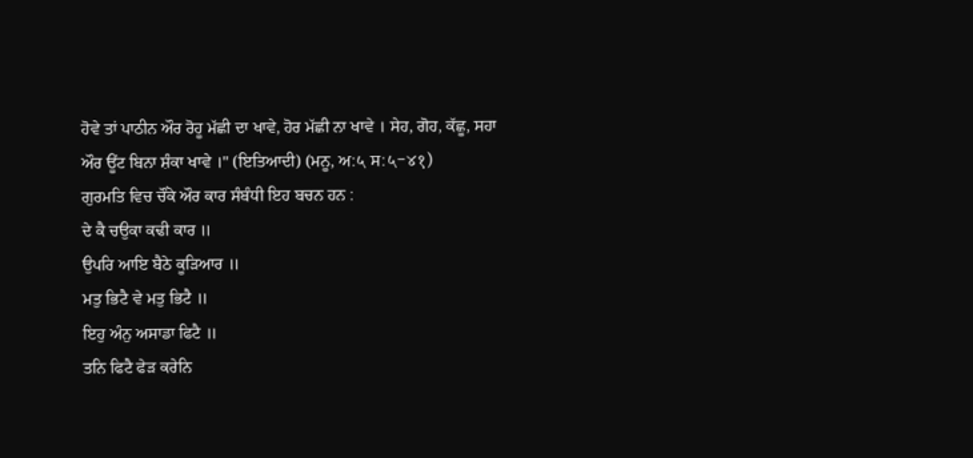ਹੋਵੇ ਤਾਂ ਪਾਠੀਨ ਔਰ ਰੋਹੂ ਮੱਛੀ ਦਾ ਖਾਵੇ, ਹੋਰ ਮੱਛੀ ਨਾ ਖਾਵੇ । ਸੇਹ, ਗੋਹ, ਕੱਛੂ, ਸਹਾ ਔਰ ਊਂਟ ਬਿਨਾ ਸ਼ੰਕਾ ਖਾਵੇ ।" (ਇਤਿਆਦੀ) (ਮਨੂ, ਅ:५ ਸ:५-४१)
ਗੁਰਮਤਿ ਵਿਚ ਚੌਂਕੇ ਔਰ ਕਾਰ ਸੰਬੰਧੀ ਇਹ ਬਚਨ ਹਨ :
ਦੇ ਕੈ ਚਉਕਾ ਕਢੀ ਕਾਰ ॥
ਉਪਰਿ ਆਇ ਬੈਠੇ ਕੂੜਿਆਰ ॥
ਮਤੁ ਭਿਟੈ ਵੇ ਮਤੁ ਭਿਟੈ ॥
ਇਹੁ ਅੰਨੁ ਅਸਾਡਾ ਫਿਟੈ ॥
ਤਨਿ ਫਿਟੈ ਫੇੜ ਕਰੇਨਿ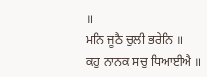॥
ਮਨਿ ਜੂਠੈ ਚੁਲੀ ਭਰੇਨਿ ॥
ਕਹੁ ਨਾਨਕ ਸਚੁ ਧਿਆਈਐ ॥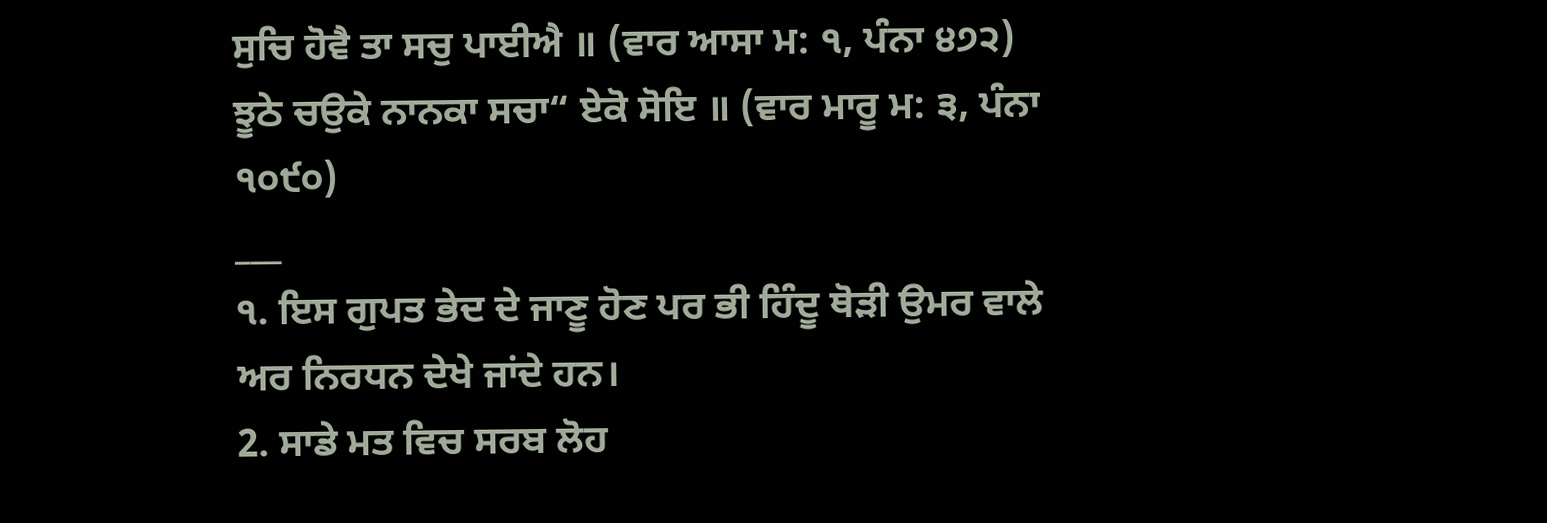ਸੁਚਿ ਹੋਵੈ ਤਾ ਸਚੁ ਪਾਈਐ ॥ (ਵਾਰ ਆਸਾ ਮ: ੧, ਪੰਨਾ ੪੭੨)
ਝੂਠੇ ਚਉਕੇ ਨਾਨਕਾ ਸਚਾ“ ਏਕੋ ਸੋਇ ॥ (ਵਾਰ ਮਾਰੂ ਮ: ੩, ਪੰਨਾ ੧੦੯੦)
___
੧. ਇਸ ਗੁਪਤ ਭੇਦ ਦੇ ਜਾਣੂ ਹੋਣ ਪਰ ਭੀ ਹਿੰਦੂ ਥੋੜੀ ਉਮਰ ਵਾਲੇ ਅਰ ਨਿਰਧਨ ਦੇਖੇ ਜਾਂਦੇ ਹਨ।
2. ਸਾਡੇ ਮਤ ਵਿਚ ਸਰਬ ਲੋਹ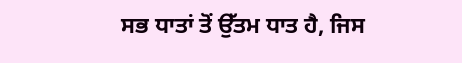ਸਭ ਧਾਤਾਂ ਤੋਂ ਉੱਤਮ ਧਾਤ ਹੈ, ਜਿਸ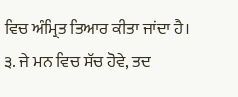ਵਿਚ ਅੰਮ੍ਰਿਤ ਤਿਆਰ ਕੀਤਾ ਜਾਂਦਾ ਹੈ।
੩. ਜੇ ਮਨ ਵਿਚ ਸੱਚ ਹੋਵੇ, ਤਦ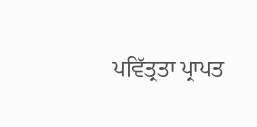ਪਵਿੱਤ੍ਰਤਾ ਪ੍ਰਾਪਤ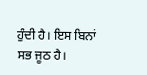ਹੁੰਦੀ ਹੈ। ਇਸ ਬਿਨਾਂ ਸਭ ਜੂਠ ਹੈ।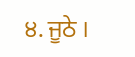੪. ਜੂਠੇ ।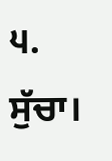੫. ਸੁੱਚਾ।